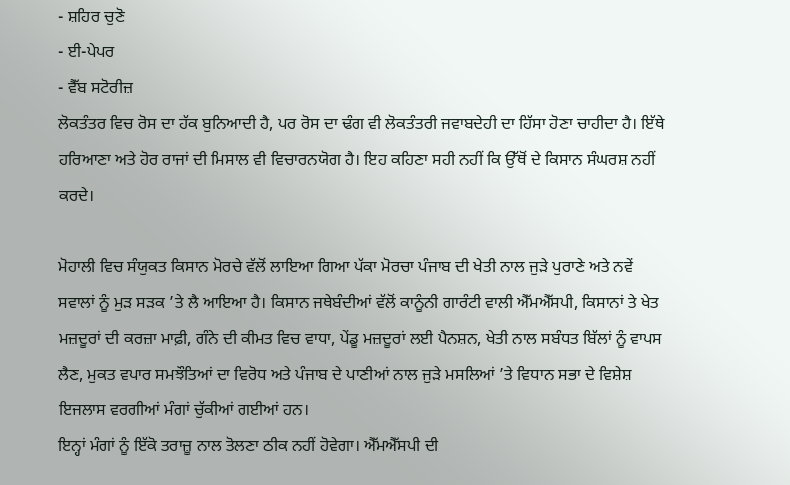- ਸ਼ਹਿਰ ਚੁਣੋ
- ਈ-ਪੇਪਰ
- ਵੈੱਬ ਸਟੋਰੀਜ਼
ਲੋਕਤੰਤਰ ਵਿਚ ਰੋਸ ਦਾ ਹੱਕ ਬੁਨਿਆਦੀ ਹੈ, ਪਰ ਰੋਸ ਦਾ ਢੰਗ ਵੀ ਲੋਕਤੰਤਰੀ ਜਵਾਬਦੇਹੀ ਦਾ ਹਿੱਸਾ ਹੋਣਾ ਚਾਹੀਦਾ ਹੈ। ਇੱਥੇ ਹਰਿਆਣਾ ਅਤੇ ਹੋਰ ਰਾਜਾਂ ਦੀ ਮਿਸਾਲ ਵੀ ਵਿਚਾਰਨਯੋਗ ਹੈ। ਇਹ ਕਹਿਣਾ ਸਹੀ ਨਹੀਂ ਕਿ ਉੱਥੋਂ ਦੇ ਕਿਸਾਨ ਸੰਘਰਸ਼ ਨਹੀਂ ਕਰਦੇ।

ਮੋਹਾਲੀ ਵਿਚ ਸੰਯੁਕਤ ਕਿਸਾਨ ਮੋਰਚੇ ਵੱਲੋਂ ਲਾਇਆ ਗਿਆ ਪੱਕਾ ਮੋਰਚਾ ਪੰਜਾਬ ਦੀ ਖੇਤੀ ਨਾਲ ਜੁੜੇ ਪੁਰਾਣੇ ਅਤੇ ਨਵੇਂ ਸਵਾਲਾਂ ਨੂੰ ਮੁੜ ਸੜਕ ’ਤੇ ਲੈ ਆਇਆ ਹੈ। ਕਿਸਾਨ ਜਥੇਬੰਦੀਆਂ ਵੱਲੋਂ ਕਾਨੂੰਨੀ ਗਾਰੰਟੀ ਵਾਲੀ ਐੱਮਐੱਸਪੀ, ਕਿਸਾਨਾਂ ਤੇ ਖੇਤ ਮਜ਼ਦੂਰਾਂ ਦੀ ਕਰਜ਼ਾ ਮਾਫ਼ੀ, ਗੰਨੇ ਦੀ ਕੀਮਤ ਵਿਚ ਵਾਧਾ, ਪੇਂਡੂ ਮਜ਼ਦੂਰਾਂ ਲਈ ਪੈਨਸ਼ਨ, ਖੇਤੀ ਨਾਲ ਸਬੰਧਤ ਬਿੱਲਾਂ ਨੂੰ ਵਾਪਸ ਲੈਣ, ਮੁਕਤ ਵਪਾਰ ਸਮਝੌਤਿਆਂ ਦਾ ਵਿਰੋਧ ਅਤੇ ਪੰਜਾਬ ਦੇ ਪਾਣੀਆਂ ਨਾਲ ਜੁੜੇ ਮਸਲਿਆਂ ’ਤੇ ਵਿਧਾਨ ਸਭਾ ਦੇ ਵਿਸ਼ੇਸ਼ ਇਜਲਾਸ ਵਰਗੀਆਂ ਮੰਗਾਂ ਚੁੱਕੀਆਂ ਗਈਆਂ ਹਨ।
ਇਨ੍ਹਾਂ ਮੰਗਾਂ ਨੂੰ ਇੱਕੋ ਤਰਾਜ਼ੂ ਨਾਲ ਤੋਲਣਾ ਠੀਕ ਨਹੀਂ ਹੋਵੇਗਾ। ਐੱਮਐੱਸਪੀ ਦੀ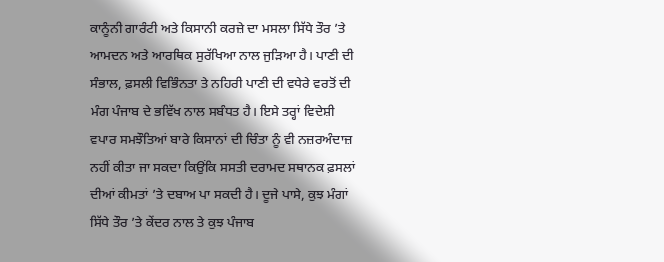ਕਾਨੂੰਨੀ ਗਾਰੰਟੀ ਅਤੇ ਕਿਸਾਨੀ ਕਰਜ਼ੇ ਦਾ ਮਸਲਾ ਸਿੱਧੇ ਤੌਰ ’ਤੇ ਆਮਦਨ ਅਤੇ ਆਰਥਿਕ ਸੁਰੱਖਿਆ ਨਾਲ ਜੁੜਿਆ ਹੈ। ਪਾਣੀ ਦੀ ਸੰਭਾਲ, ਫ਼ਸਲੀ ਵਿਭਿੰਨਤਾ ਤੇ ਨਹਿਰੀ ਪਾਣੀ ਦੀ ਵਧੇਰੇ ਵਰਤੋਂ ਦੀ ਮੰਗ ਪੰਜਾਬ ਦੇ ਭਵਿੱਖ ਨਾਲ ਸਬੰਧਤ ਹੈ। ਇਸੇ ਤਰ੍ਹਾਂ ਵਿਦੇਸ਼ੀ ਵਪਾਰ ਸਮਝੌਤਿਆਂ ਬਾਰੇ ਕਿਸਾਨਾਂ ਦੀ ਚਿੰਤਾ ਨੂੰ ਵੀ ਨਜ਼ਰਅੰਦਾਜ਼ ਨਹੀਂ ਕੀਤਾ ਜਾ ਸਕਦਾ ਕਿਉਂਕਿ ਸਸਤੀ ਦਰਾਮਦ ਸਥਾਨਕ ਫ਼ਸਲਾਂ ਦੀਆਂ ਕੀਮਤਾਂ ’ਤੇ ਦਬਾਅ ਪਾ ਸਕਦੀ ਹੈ। ਦੂਜੇ ਪਾਸੇ, ਕੁਝ ਮੰਗਾਂ ਸਿੱਧੇ ਤੌਰ ’ਤੇ ਕੇਂਦਰ ਨਾਲ ਤੇ ਕੁਝ ਪੰਜਾਬ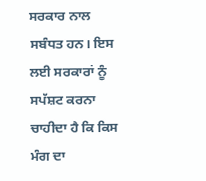ਸਰਕਾਰ ਨਾਲ ਸਬੰਧਤ ਹਨ। ਇਸ ਲਈ ਸਰਕਾਰਾਂ ਨੂੰ ਸਪੱਸ਼ਟ ਕਰਨਾ ਚਾਹੀਦਾ ਹੈ ਕਿ ਕਿਸ ਮੰਗ ਦਾ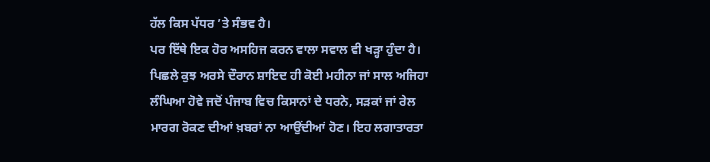ਹੱਲ ਕਿਸ ਪੱਧਰ ’ਤੇ ਸੰਭਵ ਹੈ।
ਪਰ ਇੱਥੇ ਇਕ ਹੋਰ ਅਸਹਿਜ ਕਰਨ ਵਾਲਾ ਸਵਾਲ ਵੀ ਖੜ੍ਹਾ ਹੁੰਦਾ ਹੈ। ਪਿਛਲੇ ਕੁਝ ਅਰਸੇ ਦੌਰਾਨ ਸ਼ਾਇਦ ਹੀ ਕੋਈ ਮਹੀਨਾ ਜਾਂ ਸਾਲ ਅਜਿਹਾ ਲੰਘਿਆ ਹੋਵੇ ਜਦੋਂ ਪੰਜਾਬ ਵਿਚ ਕਿਸਾਨਾਂ ਦੇ ਧਰਨੇ, ਸੜਕਾਂ ਜਾਂ ਰੇਲ ਮਾਰਗ ਰੋਕਣ ਦੀਆਂ ਖ਼ਬਰਾਂ ਨਾ ਆਉਂਦੀਆਂ ਹੋਣ। ਇਹ ਲਗਾਤਾਰਤਾ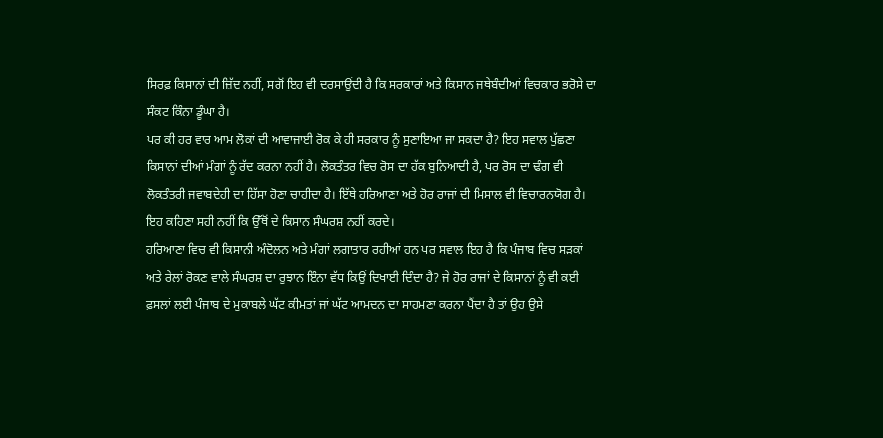ਸਿਰਫ਼ ਕਿਸਾਨਾਂ ਦੀ ਜ਼ਿੱਦ ਨਹੀਂ, ਸਗੋਂ ਇਹ ਵੀ ਦਰਸਾਉਂਦੀ ਹੈ ਕਿ ਸਰਕਾਰਾਂ ਅਤੇ ਕਿਸਾਨ ਜਥੇਬੰਦੀਆਂ ਵਿਚਕਾਰ ਭਰੋਸੇ ਦਾ ਸੰਕਟ ਕਿੰਨਾ ਡੂੰਘਾ ਹੈ।
ਪਰ ਕੀ ਹਰ ਵਾਰ ਆਮ ਲੋਕਾਂ ਦੀ ਆਵਾਜਾਈ ਰੋਕ ਕੇ ਹੀ ਸਰਕਾਰ ਨੂੰ ਸੁਣਾਇਆ ਜਾ ਸਕਦਾ ਹੈ? ਇਹ ਸਵਾਲ ਪੁੱਛਣਾ ਕਿਸਾਨਾਂ ਦੀਆਂ ਮੰਗਾਂ ਨੂੰ ਰੱਦ ਕਰਨਾ ਨਹੀਂ ਹੈ। ਲੋਕਤੰਤਰ ਵਿਚ ਰੋਸ ਦਾ ਹੱਕ ਬੁਨਿਆਦੀ ਹੈ, ਪਰ ਰੋਸ ਦਾ ਢੰਗ ਵੀ ਲੋਕਤੰਤਰੀ ਜਵਾਬਦੇਹੀ ਦਾ ਹਿੱਸਾ ਹੋਣਾ ਚਾਹੀਦਾ ਹੈ। ਇੱਥੇ ਹਰਿਆਣਾ ਅਤੇ ਹੋਰ ਰਾਜਾਂ ਦੀ ਮਿਸਾਲ ਵੀ ਵਿਚਾਰਨਯੋਗ ਹੈ। ਇਹ ਕਹਿਣਾ ਸਹੀ ਨਹੀਂ ਕਿ ਉੱਥੋਂ ਦੇ ਕਿਸਾਨ ਸੰਘਰਸ਼ ਨਹੀਂ ਕਰਦੇ।
ਹਰਿਆਣਾ ਵਿਚ ਵੀ ਕਿਸਾਨੀ ਅੰਦੋਲਨ ਅਤੇ ਮੰਗਾਂ ਲਗਾਤਾਰ ਰਹੀਆਂ ਹਨ ਪਰ ਸਵਾਲ ਇਹ ਹੈ ਕਿ ਪੰਜਾਬ ਵਿਚ ਸੜਕਾਂ ਅਤੇ ਰੇਲਾਂ ਰੋਕਣ ਵਾਲੇ ਸੰਘਰਸ਼ ਦਾ ਰੁਝਾਨ ਇੰਨਾ ਵੱਧ ਕਿਉਂ ਦਿਖਾਈ ਦਿੰਦਾ ਹੈ? ਜੇ ਹੋਰ ਰਾਜਾਂ ਦੇ ਕਿਸਾਨਾਂ ਨੂੰ ਵੀ ਕਈ ਫ਼ਸਲਾਂ ਲਈ ਪੰਜਾਬ ਦੇ ਮੁਕਾਬਲੇ ਘੱਟ ਕੀਮਤਾਂ ਜਾਂ ਘੱਟ ਆਮਦਨ ਦਾ ਸਾਹਮਣਾ ਕਰਨਾ ਪੈਂਦਾ ਹੈ ਤਾਂ ਉਹ ਉਸੇ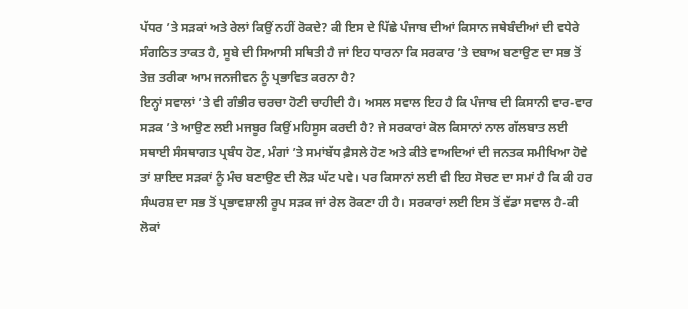ਪੱਧਰ ’ਤੇ ਸੜਕਾਂ ਅਤੇ ਰੇਲਾਂ ਕਿਉਂ ਨਹੀਂ ਰੋਕਦੇ? ਕੀ ਇਸ ਦੇ ਪਿੱਛੇ ਪੰਜਾਬ ਦੀਆਂ ਕਿਸਾਨ ਜਥੇਬੰਦੀਆਂ ਦੀ ਵਧੇਰੇ ਸੰਗਠਿਤ ਤਾਕਤ ਹੈ, ਸੂਬੇ ਦੀ ਸਿਆਸੀ ਸਥਿਤੀ ਹੈ ਜਾਂ ਇਹ ਧਾਰਨਾ ਕਿ ਸਰਕਾਰ ’ਤੇ ਦਬਾਅ ਬਣਾਉਣ ਦਾ ਸਭ ਤੋਂ ਤੇਜ਼ ਤਰੀਕਾ ਆਮ ਜਨਜੀਵਨ ਨੂੰ ਪ੍ਰਭਾਵਿਤ ਕਰਨਾ ਹੈ?
ਇਨ੍ਹਾਂ ਸਵਾਲਾਂ ’ਤੇ ਵੀ ਗੰਭੀਰ ਚਰਚਾ ਹੋਣੀ ਚਾਹੀਦੀ ਹੈ। ਅਸਲ ਸਵਾਲ ਇਹ ਹੈ ਕਿ ਪੰਜਾਬ ਦੀ ਕਿਸਾਨੀ ਵਾਰ-ਵਾਰ ਸੜਕ ’ਤੇ ਆਉਣ ਲਈ ਮਜਬੂਰ ਕਿਉਂ ਮਹਿਸੂਸ ਕਰਦੀ ਹੈ? ਜੇ ਸਰਕਾਰਾਂ ਕੋਲ ਕਿਸਾਨਾਂ ਨਾਲ ਗੱਲਬਾਤ ਲਈ ਸਥਾਈ ਸੰਸਥਾਗਤ ਪ੍ਰਬੰਧ ਹੋਣ, ਮੰਗਾਂ ’ਤੇ ਸਮਾਂਬੱਧ ਫ਼ੈਸਲੇ ਹੋਣ ਅਤੇ ਕੀਤੇ ਵਾਅਦਿਆਂ ਦੀ ਜਨਤਕ ਸਮੀਖਿਆ ਹੋਵੇ ਤਾਂ ਸ਼ਾਇਦ ਸੜਕਾਂ ਨੂੰ ਮੰਚ ਬਣਾਉਣ ਦੀ ਲੋੜ ਘੱਟ ਪਵੇ। ਪਰ ਕਿਸਾਨਾਂ ਲਈ ਵੀ ਇਹ ਸੋਚਣ ਦਾ ਸਮਾਂ ਹੈ ਕਿ ਕੀ ਹਰ ਸੰਘਰਸ਼ ਦਾ ਸਭ ਤੋਂ ਪ੍ਰਭਾਵਸ਼ਾਲੀ ਰੂਪ ਸੜਕ ਜਾਂ ਰੇਲ ਰੋਕਣਾ ਹੀ ਹੈ। ਸਰਕਾਰਾਂ ਲਈ ਇਸ ਤੋਂ ਵੱਡਾ ਸਵਾਲ ਹੈ-ਕੀ ਲੋਕਾਂ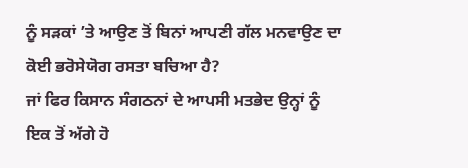ਨੂੰ ਸੜਕਾਂ ’ਤੇ ਆਉਣ ਤੋਂ ਬਿਨਾਂ ਆਪਣੀ ਗੱਲ ਮਨਵਾਉਣ ਦਾ ਕੋਈ ਭਰੋਸੇਯੋਗ ਰਸਤਾ ਬਚਿਆ ਹੈ?
ਜਾਂ ਫਿਰ ਕਿਸਾਨ ਸੰਗਠਨਾਂ ਦੇ ਆਪਸੀ ਮਤਭੇਦ ਉਨ੍ਹਾਂ ਨੂੰ ਇਕ ਤੋਂ ਅੱਗੇ ਹੋ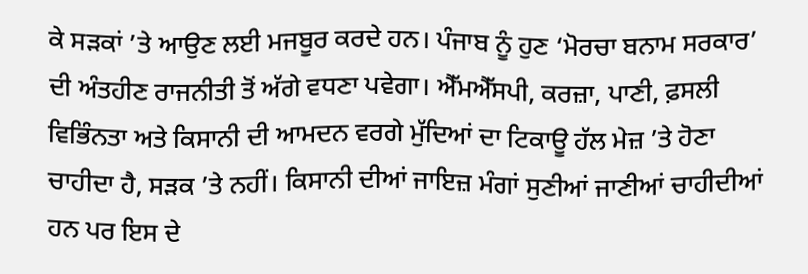ਕੇ ਸੜਕਾਂ ’ਤੇ ਆਉਣ ਲਈ ਮਜਬੂਰ ਕਰਦੇ ਹਨ। ਪੰਜਾਬ ਨੂੰ ਹੁਣ ‘ਮੋਰਚਾ ਬਨਾਮ ਸਰਕਾਰ’ ਦੀ ਅੰਤਹੀਣ ਰਾਜਨੀਤੀ ਤੋਂ ਅੱਗੇ ਵਧਣਾ ਪਵੇਗਾ। ਐੱਮਐੱਸਪੀ, ਕਰਜ਼ਾ, ਪਾਣੀ, ਫ਼ਸਲੀ ਵਿਭਿੰਨਤਾ ਅਤੇ ਕਿਸਾਨੀ ਦੀ ਆਮਦਨ ਵਰਗੇ ਮੁੱਦਿਆਂ ਦਾ ਟਿਕਾਊ ਹੱਲ ਮੇਜ਼ ’ਤੇ ਹੋਣਾ ਚਾਹੀਦਾ ਹੈ, ਸੜਕ ’ਤੇ ਨਹੀਂ। ਕਿਸਾਨੀ ਦੀਆਂ ਜਾਇਜ਼ ਮੰਗਾਂ ਸੁਣੀਆਂ ਜਾਣੀਆਂ ਚਾਹੀਦੀਆਂ ਹਨ ਪਰ ਇਸ ਦੇ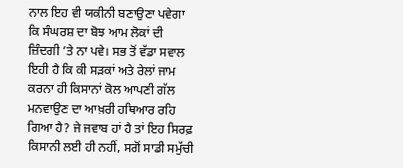ਨਾਲ ਇਹ ਵੀ ਯਕੀਨੀ ਬਣਾਉਣਾ ਪਵੇਗਾ ਕਿ ਸੰਘਰਸ਼ ਦਾ ਬੋਝ ਆਮ ਲੋਕਾਂ ਦੀ ਜ਼ਿੰਦਗੀ ’ਤੇ ਨਾ ਪਵੇ। ਸਭ ਤੋਂ ਵੱਡਾ ਸਵਾਲ ਇਹੀ ਹੈ ਕਿ ਕੀ ਸੜਕਾਂ ਅਤੇ ਰੇਲਾਂ ਜਾਮ ਕਰਨਾ ਹੀ ਕਿਸਾਨਾਂ ਕੋਲ ਆਪਣੀ ਗੱਲ ਮਨਵਾਉਣ ਦਾ ਆਖ਼ਰੀ ਹਥਿਆਰ ਰਹਿ ਗਿਆ ਹੈ? ਜੇ ਜਵਾਬ ਹਾਂ ਹੈ ਤਾਂ ਇਹ ਸਿਰਫ਼ ਕਿਸਾਨੀ ਲਈ ਹੀ ਨਹੀਂ, ਸਗੋਂ ਸਾਡੀ ਸਮੁੱਚੀ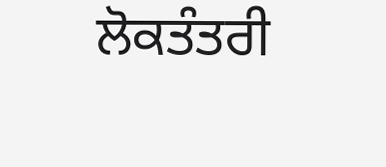ਲੋਕਤੰਤਰੀ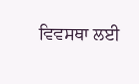ਵਿਵਸਥਾ ਲਈ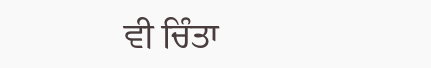ਵੀ ਚਿੰਤਾ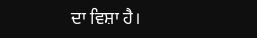ਦਾ ਵਿਸ਼ਾ ਹੈ।